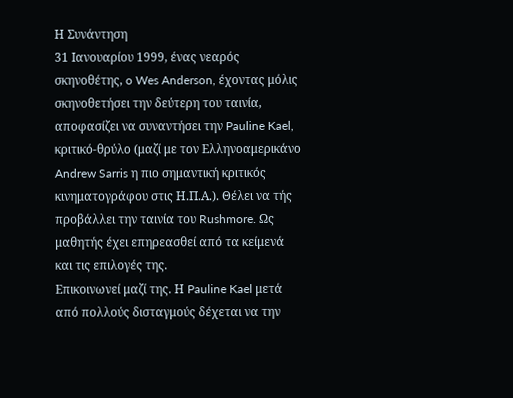Η Συνάντηση
31 Ιανουαρίου 1999, ένας νεαρός σκηνοθέτης, o Wes Anderson, έχοντας μόλις σκηνοθετήσει την δεύτερη του ταινία, αποφασίζει να συναντήσει την Pauline Kael, κριτικό-θρύλο (μαζί με τον Ελληνοαμερικάνο Andrew Sarris η πιο σημαντική κριτικός κινηματογράφου στις Η.Π.Α.). Θέλει να τής προβάλλει την ταινία του Rushmore. Ως μαθητής έχει επηρεασθεί από τα κείμενά και τις επιλογές της.
Επικοινωνεί μαζί της. Η Pauline Kael μετά από πολλούς δισταγμούς δέχεται να την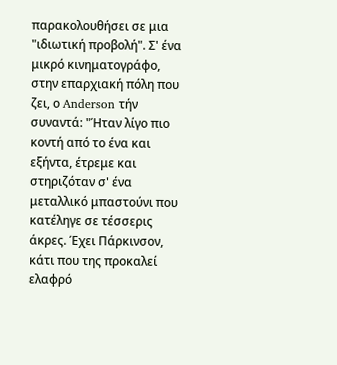παρακολουθήσει σε μια "ιδιωτική προβολή". Σ' ένα μικρό κινηματογράφο, στην επαρχιακή πόλη που ζει, ο Anderson τήν συναντά: "Ήταν λίγο πιο κοντή από το ένα και εξήντα, έτρεμε και στηριζόταν σ' ένα μεταλλικό μπαστούνι που κατέληγε σε τέσσερις άκρες. Έχει Πάρκινσον, κάτι που της προκαλεί ελαφρό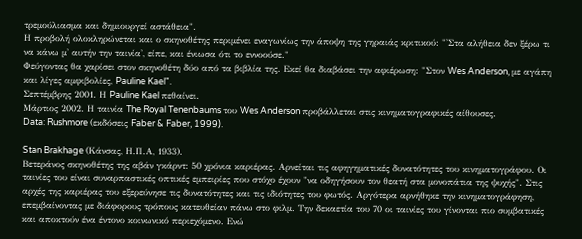τρεμούλιασμα και δημιουργεί αστάθεια".
Η προβολή ολοκληρώνεται και ο σκηνοθέτης περιμένει εναγωνίως την άποψη της γηραιάς κριτικού: "'Στα αλήθεια δεν ξέρω τι να κάνω μ' αυτήν την ταινία', είπε, και ένιωσα ότι το εννοούσε."
Φεύγοντας θα χαρίσει στον σκηνοθέτη δύο από τα βιβλία της. Εκεί θα διαβάσει την αφιέρωση: "Στον Wes Anderson, με αγάπη και λίγες αμφιβολίες, Pauline Kael".
Σεπτέμβρης 2001. Η Pauline Kael πεθαίνει.
Μάρτιος 2002. Η ταινία The Royal Tenenbaums του Wes Anderson προβάλλεται στις κινηματογραφικές αίθουσες.
Data: Rushmore (εκδόσεις Faber & Faber, 1999).

Stan Brakhage (Κάνσας, Η.Π.Α, 1933).
Βετεράνος σκηνοθέτης της αβάν γκάρντ: 50 χρόνια καριέρας. Αρνείται τις αφηγηματικές δυνατότητες του κινηματογράφου. Οι ταινίες του είναι συναρπαστικές οπτικές εμπειρίες που στόχο έχουν "να οδηγήσουν τον θεατή στα μονοπάτια της ψυχής". Στις αρχές της καριέρας του εξερεύνησε τις δυνατότητες και τις ιδιότητες του φωτός. Αργότερα αρνήθηκε την κινηματογράφηση, επεμβαίνοντας με διάφορους τρόπους κατευθείαν πάνω στο φιλμ. Την δεκαετία του 70 οι ταινίες του γίνονται πιο συμβατικές και αποκτούν ένα έντονο κοινωνικό περιεχόμενο. Ενώ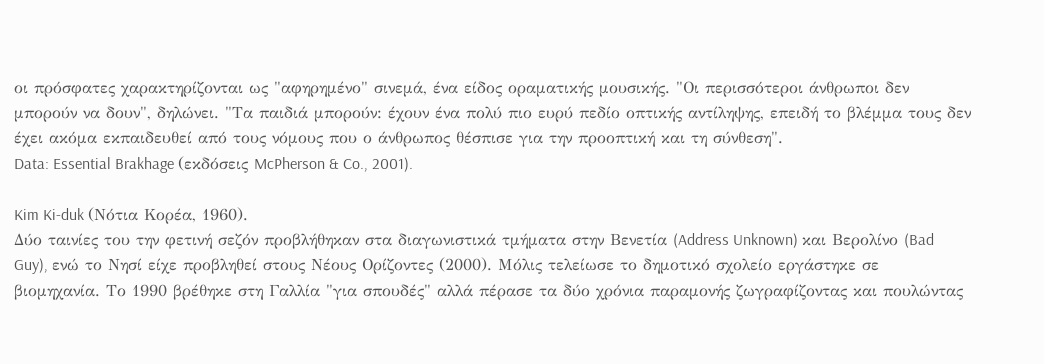οι πρόσφατες χαρακτηρίζονται ως "αφηρημένο" σινεμά, ένα είδος οραματικής μουσικής. "Οι περισσότεροι άνθρωποι δεν μπορούν να δουν", δηλώνει. "Τα παιδιά μπορούν: έχουν ένα πολύ πιο ευρύ πεδίο οπτικής αντίληψης, επειδή το βλέμμα τους δεν έχει ακόμα εκπαιδευθεί από τους νόμους που ο άνθρωπος θέσπισε για την προοπτική και τη σύνθεση".
Data: Essential Brakhage (εκδόσεις McPherson & Co., 2001).

Kim Ki-duk (Νότια Κορέα, 1960).
Δύο ταινίες του την φετινή σεζόν προβλήθηκαν στα διαγωνιστικά τμήματα στην Βενετία (Address Unknown) και Βερολίνο (Bad Guy), ενώ το Νησί είχε προβληθεί στους Νέους Ορίζοντες (2000). Μόλις τελείωσε το δημοτικό σχολείο εργάστηκε σε βιομηχανία. Το 1990 βρέθηκε στη Γαλλία "για σπουδές" αλλά πέρασε τα δύο χρόνια παραμονής ζωγραφίζοντας και πουλώντας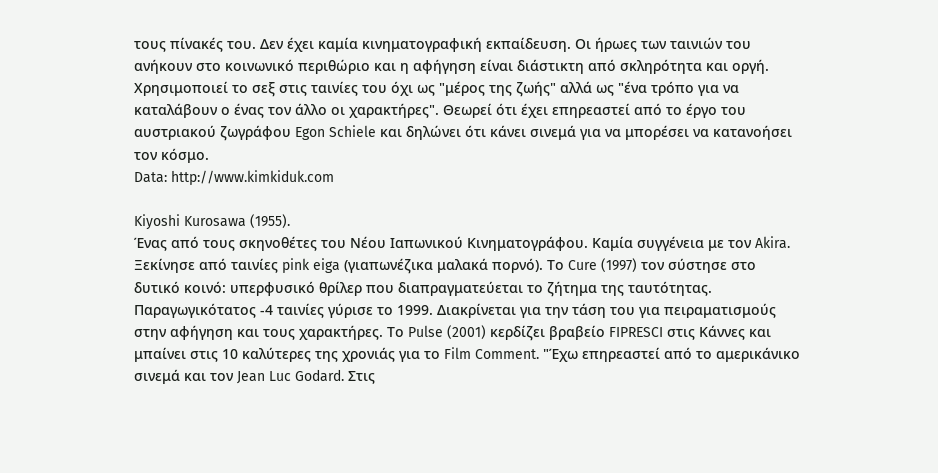τους πίνακές του. Δεν έχει καμία κινηματογραφική εκπαίδευση. Οι ήρωες των ταινιών του ανήκουν στο κοινωνικό περιθώριο και η αφήγηση είναι διάστικτη από σκληρότητα και οργή. Χρησιμοποιεί το σεξ στις ταινίες του όχι ως "μέρος της ζωής" αλλά ως "ένα τρόπο για να καταλάβουν ο ένας τον άλλο οι χαρακτήρες". Θεωρεί ότι έχει επηρεαστεί από το έργο του αυστριακού ζωγράφου Egon Schiele και δηλώνει ότι κάνει σινεμά για να μπορέσει να κατανοήσει τον κόσμο.
Data: http://www.kimkiduk.com

Kiyoshi Kurosawa (1955).
Ένας από τους σκηνοθέτες του Νέου Ιαπωνικού Κινηματογράφου. Καμία συγγένεια με τον Akira. Ξεκίνησε από ταινίες pink eiga (γιαπωνέζικα μαλακά πορνό). Το Cure (1997) τον σύστησε στο δυτικό κοινό: υπερφυσικό θρίλερ που διαπραγματεύεται το ζήτημα της ταυτότητας. Παραγωγικότατος -4 ταινίες γύρισε το 1999. Διακρίνεται για την τάση του για πειραματισμούς στην αφήγηση και τους χαρακτήρες. Το Pulse (2001) κερδίζει βραβείο FIPRESCI στις Κάννες και μπαίνει στις 10 καλύτερες της χρονιάς για το Film Comment. "Έχω επηρεαστεί από το αμερικάνικο σινεμά και τον Jean Luc Godard. Στις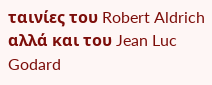ταινίες του Robert Aldrich αλλά και του Jean Luc Godard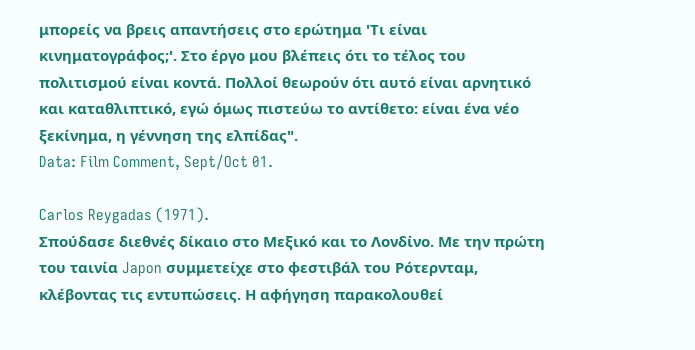μπορείς να βρεις απαντήσεις στο ερώτημα 'Τι είναι κινηματογράφος;'. Στο έργο μου βλέπεις ότι το τέλος του πολιτισμού είναι κοντά. Πολλοί θεωρούν ότι αυτό είναι αρνητικό και καταθλιπτικό, εγώ όμως πιστεύω το αντίθετο: είναι ένα νέο ξεκίνημα, η γέννηση της ελπίδας".
Data: Film Comment, Sept/Oct 01.

Carlos Reygadas (1971).
Σπούδασε διεθνές δίκαιο στο Μεξικό και το Λονδίνο. Με την πρώτη του ταινία Japon συμμετείχε στο φεστιβάλ του Ρότερνταμ, κλέβοντας τις εντυπώσεις. Η αφήγηση παρακολουθεί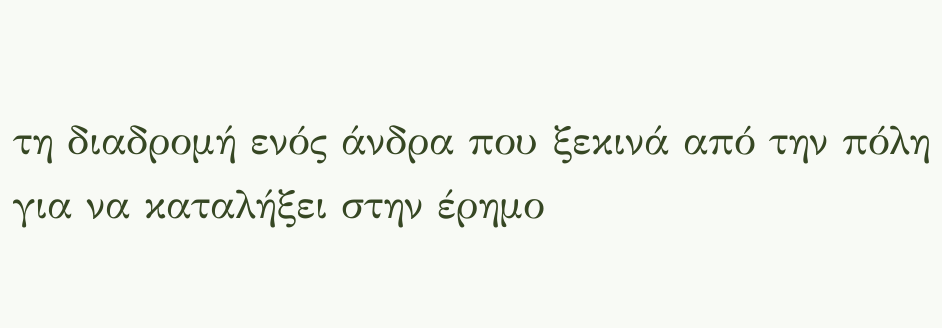τη διαδρομή ενός άνδρα που ξεκινά από την πόλη για να καταλήξει στην έρημο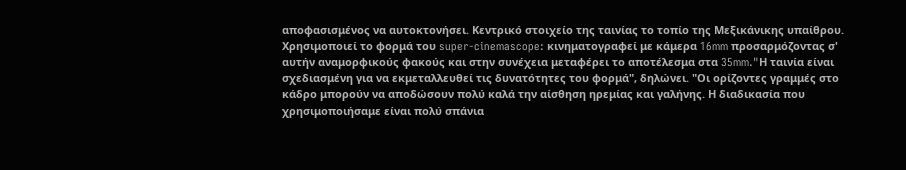αποφασισμένος να αυτοκτονήσει. Κεντρικό στοιχείο της ταινίας το τοπίο της Μεξικάνικης υπαίθρου. Χρησιμοποιεί το φορμά του super-cinemascope: κινηματογραφεί με κάμερα 16mm προσαρμόζοντας σ' αυτήν αναμορφικούς φακούς και στην συνέχεια μεταφέρει το αποτέλεσμα στα 35mm."Η ταινία είναι σχεδιασμένη για να εκμεταλλευθεί τις δυνατότητες του φορμά", δηλώνει. "Οι ορίζοντες γραμμές στο κάδρο μπορούν να αποδώσουν πολύ καλά την αίσθηση ηρεμίας και γαλήνης. Η διαδικασία που χρησιμοποιήσαμε είναι πολύ σπάνια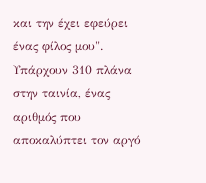και την έχει εφεύρει ένας φίλος μου". Υπάρχουν 310 πλάνα στην ταινία, ένας αριθμός που αποκαλύπτει τον αργό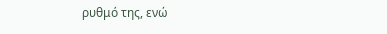ρυθμό της, ενώ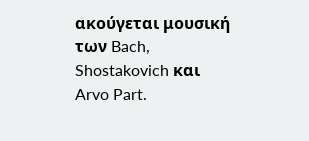ακούγεται μουσική των Bach, Shostakovich και Arvo Part.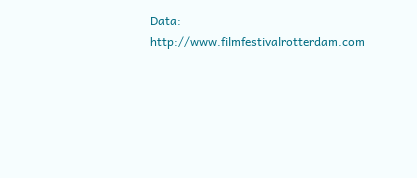Data: http://www.filmfestivalrotterdam.com